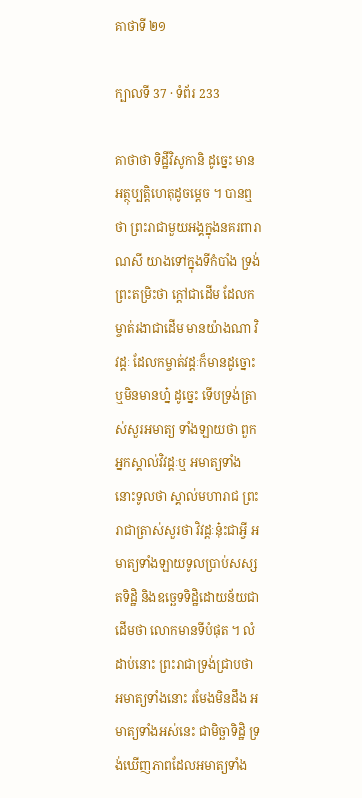គាថាទី ២១

ក្បាលទី 37 · ទំព័រ 233

គាថាថា ទិដ្ឋីវិសូកានិ ដូច្នេះ មានអត្ថុប្បត្តិហេតុដូចម្តេច ។ បានឮថា ព្រះរាជាមួយអង្គក្នុងនគរពារាណសី យាងទៅក្នុងទីកំបាំង ទ្រង់ព្រះតម្រិះថា ក្តៅជាដើម ដែលកម្ចាត់រងាជាដើម មានយ៉ាងណា វិវដ្តៈ ដែលកម្ចាត់វដ្តៈក៏មានដូច្នោះ ឬមិនមានហ្ន៎ ដូច្នេះ ទើបទ្រង់ត្រាស់សួរអមាត្យ ទាំងឡាយថា ពួកអ្នកស្គាល់វិវដ្តៈឬ អមាត្យទាំងនោះទូលថា ស្គាល់មហារាជ ព្រះរាជាត្រាស់សួរថា វិវដ្តៈនុ៎ះជាអ្វី អមាត្យទាំងឡាយទូលប្រាប់សស្សតទិដ្ឋិ និងឧច្ឆេទទិដ្ឋិដោយន័យជាដើមថា លោកមានទីបំផុត ។ លំដាប់នោះ ព្រះរាជាទ្រង់ជ្រាបថា អមាត្យទាំងនោះ រមែងមិនដឹង អមាត្យទាំងអស់នេះ ជាមិច្ឆាទិដ្ឋិ ទ្រង់ឃើញភាពដែលអមាត្យទាំង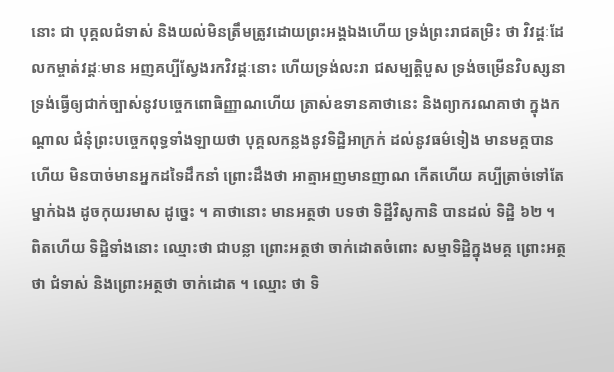នោះ ជា បុគ្គលជំទាស់ និងយល់មិនត្រឹមត្រូវដោយព្រះអង្គឯងហើយ ទ្រង់ព្រះរាជតម្រិះ ថា វិវដ្តៈដែលកម្ចាត់វដ្តៈមាន អញគប្បីស្វែងរកវិវដ្តៈនោះ ហើយទ្រង់លះរា ជសម្បត្តិបួស ទ្រង់ចម្រើនវិបស្សនា ទ្រង់ធ្វើឲ្យជាក់ច្បាស់នូវបច្ចេកពោធិញ្ញាណហើយ ត្រាស់ឧទានគាថានេះ និងព្យាករណគាថា ក្នុងកណ្តាល ជំនុំព្រះបច្ចេកពុទ្ធទាំងឡាយថា បុគ្គលកន្លងនូវទិដ្ឋិអាក្រក់ ដល់នូវធម៌ទៀង មានមគ្គបានហើយ មិនបាច់មានអ្នកដទៃដឹកនាំ ព្រោះដឹងថា អាត្មាអញមានញាណ កើតហើយ គប្បីត្រាច់ទៅតែម្នាក់ឯង ដូចកុយរមាស ដូច្នេះ ។ គាថានោះ មានអត្ថថា បទថា ទិដ្ឋីវិសូកានិ បានដល់ ទិដ្ឋិ ៦២ ។ ពិតហើយ ទិដ្ឋិទាំងនោះ ឈ្មោះថា ជាបន្លា ព្រោះអត្ថថា ចាក់ដោតចំពោះ សម្មាទិដ្ឋិក្នុងមគ្គ ព្រោះអត្ថថា ជំទាស់ និងព្រោះអត្ថថា ចាក់ដោត ។ ឈ្មោះ ថា ទិ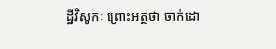ដ្ឋីវិសូកៈ ព្រោះអត្ថថា ចាក់ដោ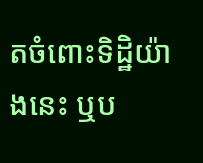តចំពោះទិដ្ឋិយ៉ាងនេះ ឬប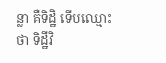ន្លា គឺទិដ្ឋិ ទើបឈ្មោះថា ទិដ្ឋីវិ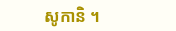សូកានិ ។